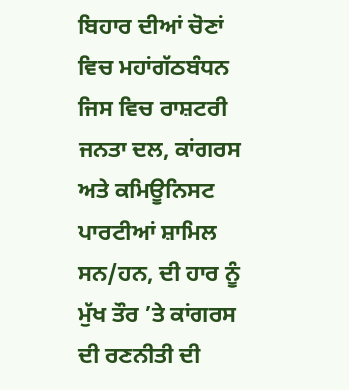ਬਿਹਾਰ ਦੀਆਂ ਚੋਣਾਂ ਵਿਚ ਮਹਾਂਗੱਠਬੰਧਨ ਜਿਸ ਵਿਚ ਰਾਸ਼ਟਰੀ ਜਨਤਾ ਦਲ, ਕਾਂਗਰਸ ਅਤੇ ਕਮਿਊਨਿਸਟ ਪਾਰਟੀਆਂ ਸ਼ਾਮਿਲ ਸਨ/ਹਨ, ਦੀ ਹਾਰ ਨੂੰ ਮੁੱਖ ਤੌਰ ’ਤੇ ਕਾਂਗਰਸ ਦੀ ਰਣਨੀਤੀ ਦੀ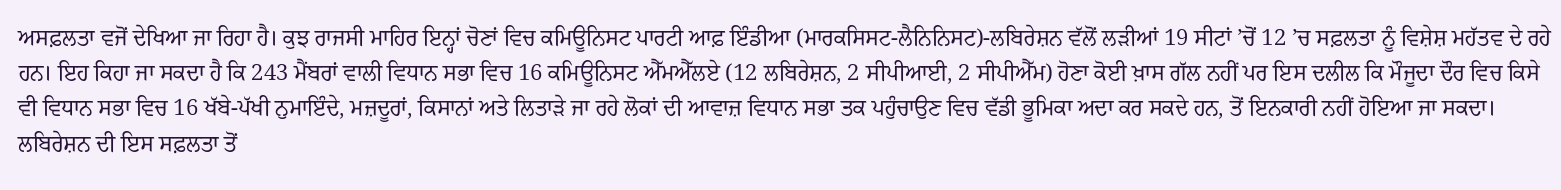ਅਸਫ਼ਲਤਾ ਵਜੋਂ ਦੇਖਿਆ ਜਾ ਰਿਹਾ ਹੈ। ਕੁਝ ਰਾਜਸੀ ਮਾਹਿਰ ਇਨ੍ਹਾਂ ਚੋਣਾਂ ਵਿਚ ਕਮਿਊਨਿਸਟ ਪਾਰਟੀ ਆਫ਼ ਇੰਡੀਆ (ਮਾਰਕਸਿਸਟ-ਲੈਨਿਨਿਸਟ)-ਲਬਿਰੇਸ਼ਨ ਵੱਲੋਂ ਲੜੀਆਂ 19 ਸੀਟਾਂ ’ਚੋਂ 12 ’ਚ ਸਫ਼ਲਤਾ ਨੂੰ ਵਿਸ਼ੇਸ਼ ਮਹੱਤਵ ਦੇ ਰਹੇ ਹਨ। ਇਹ ਕਿਹਾ ਜਾ ਸਕਦਾ ਹੈ ਕਿ 243 ਮੈਂਬਰਾਂ ਵਾਲੀ ਵਿਧਾਨ ਸਭਾ ਵਿਚ 16 ਕਮਿਊਨਿਸਟ ਐੱਮਐੱਲਏ (12 ਲਬਿਰੇਸ਼ਨ, 2 ਸੀਪੀਆਈ, 2 ਸੀਪੀਐੱਮ) ਹੋਣਾ ਕੋਈ ਖ਼ਾਸ ਗੱਲ ਨਹੀਂ ਪਰ ਇਸ ਦਲੀਲ ਕਿ ਮੌਜੂਦਾ ਦੌਰ ਵਿਚ ਕਿਸੇ ਵੀ ਵਿਧਾਨ ਸਭਾ ਵਿਚ 16 ਖੱਬੇ-ਪੱਖੀ ਨੁਮਾਇੰਦੇ, ਮਜ਼ਦੂਰਾਂ, ਕਿਸਾਨਾਂ ਅਤੇ ਲਿਤਾੜੇ ਜਾ ਰਹੇ ਲੋਕਾਂ ਦੀ ਆਵਾਜ਼ ਵਿਧਾਨ ਸਭਾ ਤਕ ਪਹੁੰਚਾਉਣ ਵਿਚ ਵੱਡੀ ਭੂਮਿਕਾ ਅਦਾ ਕਰ ਸਕਦੇ ਹਨ, ਤੋਂ ਇਨਕਾਰੀ ਨਹੀਂ ਹੋਇਆ ਜਾ ਸਕਦਾ। ਲਬਿਰੇਸ਼ਨ ਦੀ ਇਸ ਸਫ਼ਲਤਾ ਤੋਂ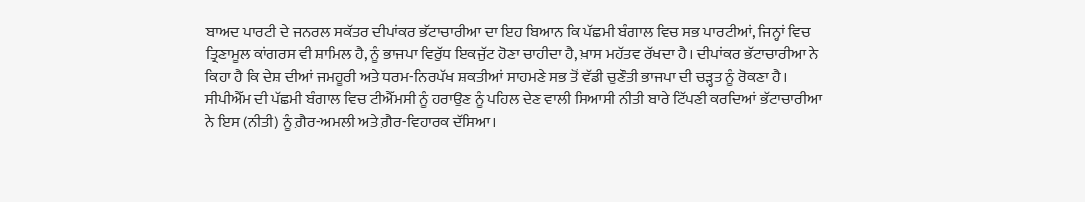ਬਾਅਦ ਪਾਰਟੀ ਦੇ ਜਨਰਲ ਸਕੱਤਰ ਦੀਪਾਂਕਰ ਭੱਟਾਚਾਰੀਆ ਦਾ ਇਹ ਬਿਆਨ ਕਿ ਪੱਛਮੀ ਬੰਗਾਲ ਵਿਚ ਸਭ ਪਾਰਟੀਆਂ, ਜਿਨ੍ਹਾਂ ਵਿਚ ਤ੍ਰਿਣਾਮੂਲ ਕਾਂਗਰਸ ਵੀ ਸ਼ਾਮਿਲ ਹੈ, ਨੂੰ ਭਾਜਪਾ ਵਿਰੁੱਧ ਇਕਜੁੱਟ ਹੋਣਾ ਚਾਹੀਦਾ ਹੈ, ਖ਼ਾਸ ਮਹੱਤਵ ਰੱਖਦਾ ਹੈ। ਦੀਪਾਂਕਰ ਭੱਟਾਚਾਰੀਆ ਨੇ ਕਿਹਾ ਹੈ ਕਿ ਦੇਸ਼ ਦੀਆਂ ਜਮਹੂਰੀ ਅਤੇ ਧਰਮ-ਨਿਰਪੱਖ ਸ਼ਕਤੀਆਂ ਸਾਹਮਣੇ ਸਭ ਤੋਂ ਵੱਡੀ ਚੁਣੌਤੀ ਭਾਜਪਾ ਦੀ ਚੜ੍ਹਤ ਨੂੰ ਰੋਕਣਾ ਹੈ। ਸੀਪੀਐੱਮ ਦੀ ਪੱਛਮੀ ਬੰਗਾਲ ਵਿਚ ਟੀਐੱਮਸੀ ਨੂੰ ਹਰਾਉਣ ਨੂੰ ਪਹਿਲ ਦੇਣ ਵਾਲੀ ਸਿਆਸੀ ਨੀਤੀ ਬਾਰੇ ਟਿੱਪਣੀ ਕਰਦਿਆਂ ਭੱਟਾਚਾਰੀਆ ਨੇ ਇਸ (ਨੀਤੀ) ਨੂੰ ਗ਼ੈਰ-ਅਮਲੀ ਅਤੇ ਗ਼ੈਰ-ਵਿਹਾਰਕ ਦੱਸਿਆ।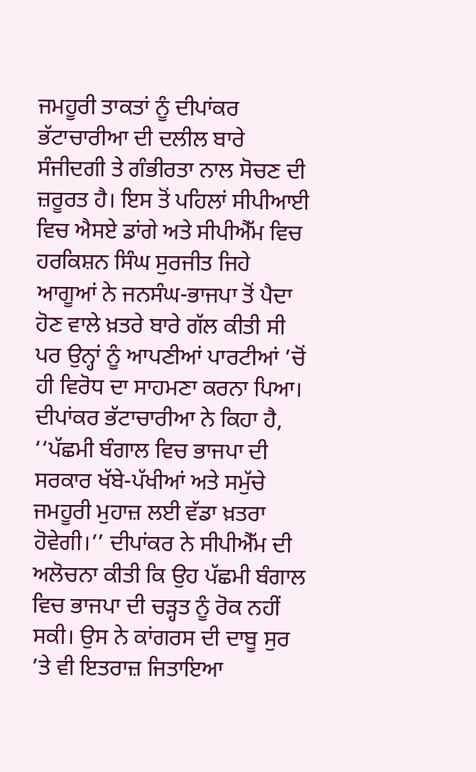ਜਮਹੂਰੀ ਤਾਕਤਾਂ ਨੂੰ ਦੀਪਾਂਕਰ ਭੱਟਾਚਾਰੀਆ ਦੀ ਦਲੀਲ ਬਾਰੇ ਸੰਜੀਦਗੀ ਤੇ ਗੰਭੀਰਤਾ ਨਾਲ ਸੋਚਣ ਦੀ ਜ਼ਰੂਰਤ ਹੈ। ਇਸ ਤੋਂ ਪਹਿਲਾਂ ਸੀਪੀਆਈ ਵਿਚ ਐਸਏ ਡਾਂਗੇ ਅਤੇ ਸੀਪੀਐੱਮ ਵਿਚ ਹਰਕਿਸ਼ਨ ਸਿੰਘ ਸੁਰਜੀਤ ਜਿਹੇ ਆਗੂਆਂ ਨੇ ਜਨਸੰਘ-ਭਾਜਪਾ ਤੋਂ ਪੈਦਾ ਹੋਣ ਵਾਲੇ ਖ਼ਤਰੇ ਬਾਰੇ ਗੱਲ ਕੀਤੀ ਸੀ ਪਰ ਉਨ੍ਹਾਂ ਨੂੰ ਆਪਣੀਆਂ ਪਾਰਟੀਆਂ ’ਚੋਂ ਹੀ ਵਿਰੋਧ ਦਾ ਸਾਹਮਣਾ ਕਰਨਾ ਪਿਆ। ਦੀਪਾਂਕਰ ਭੱਟਾਚਾਰੀਆ ਨੇ ਕਿਹਾ ਹੈ, ‘‘ਪੱਛਮੀ ਬੰਗਾਲ ਵਿਚ ਭਾਜਪਾ ਦੀ ਸਰਕਾਰ ਖੱਬੇ-ਪੱਖੀਆਂ ਅਤੇ ਸਮੁੱਚੇ ਜਮਹੂਰੀ ਮੁਹਾਜ਼ ਲਈ ਵੱਡਾ ਖ਼ਤਰਾ ਹੋਵੇਗੀ।’’ ਦੀਪਾਂਕਰ ਨੇ ਸੀਪੀਐੱਮ ਦੀ ਅਲੋਚਨਾ ਕੀਤੀ ਕਿ ਉਹ ਪੱਛਮੀ ਬੰਗਾਲ ਵਿਚ ਭਾਜਪਾ ਦੀ ਚੜ੍ਹਤ ਨੂੰ ਰੋਕ ਨਹੀਂ ਸਕੀ। ਉਸ ਨੇ ਕਾਂਗਰਸ ਦੀ ਦਾਬੂ ਸੁਰ ’ਤੇ ਵੀ ਇਤਰਾਜ਼ ਜਿਤਾਇਆ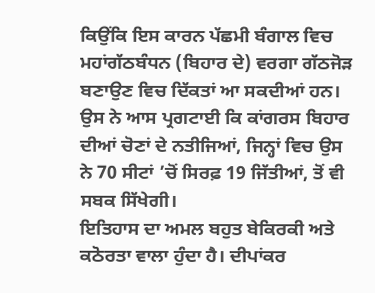ਕਿਉਂਕਿ ਇਸ ਕਾਰਨ ਪੱਛਮੀ ਬੰਗਾਲ ਵਿਚ ਮਹਾਂਗੱਠਬੰਧਨ (ਬਿਹਾਰ ਦੇ) ਵਰਗਾ ਗੱਠਜੋੜ ਬਣਾਉਣ ਵਿਚ ਦਿੱਕਤਾਂ ਆ ਸਕਦੀਆਂ ਹਨ। ਉਸ ਨੇ ਆਸ ਪ੍ਰਗਟਾਈ ਕਿ ਕਾਂਗਰਸ ਬਿਹਾਰ ਦੀਆਂ ਚੋਣਾਂ ਦੇ ਨਤੀਜਿਆਂ, ਜਿਨ੍ਹਾਂ ਵਿਚ ਉਸ ਨੇ 70 ਸੀਟਾਂ ’ਚੋਂ ਸਿਰਫ਼ 19 ਜਿੱਤੀਆਂ, ਤੋਂ ਵੀ ਸਬਕ ਸਿੱਖੇਗੀ।
ਇਤਿਹਾਸ ਦਾ ਅਮਲ ਬਹੁਤ ਬੇਕਿਰਕੀ ਅਤੇ ਕਠੋਰਤਾ ਵਾਲਾ ਹੁੰਦਾ ਹੈ। ਦੀਪਾਂਕਰ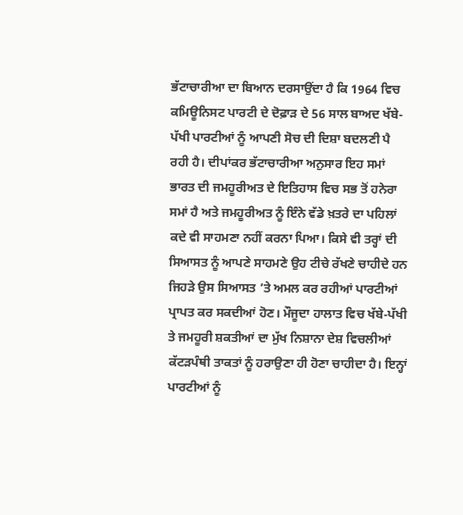ਭੱਟਾਚਾਰੀਆ ਦਾ ਬਿਆਨ ਦਰਸਾਉਂਦਾ ਹੈ ਕਿ 1964 ਵਿਚ ਕਮਿਊਨਿਸਟ ਪਾਰਟੀ ਦੇ ਦੋਫ਼ਾੜ ਦੇ 56 ਸਾਲ ਬਾਅਦ ਖੱਬੇ-ਪੱਖੀ ਪਾਰਟੀਆਂ ਨੂੰ ਆਪਣੀ ਸੋਚ ਦੀ ਦਿਸ਼ਾ ਬਦਲਣੀ ਪੈ ਰਹੀ ਹੈ। ਦੀਪਾਂਕਰ ਭੱਟਾਚਾਰੀਆ ਅਨੁਸਾਰ ਇਹ ਸਮਾਂ ਭਾਰਤ ਦੀ ਜਮਹੂਰੀਅਤ ਦੇ ਇਤਿਹਾਸ ਵਿਚ ਸਭ ਤੋਂ ਹਨੇਰਾ ਸਮਾਂ ਹੈ ਅਤੇ ਜਮਹੂਰੀਅਤ ਨੂੰ ਇੰਨੇ ਵੱਡੇ ਖ਼ਤਰੇ ਦਾ ਪਹਿਲਾਂ ਕਦੇ ਵੀ ਸਾਹਮਣਾ ਨਹੀਂ ਕਰਨਾ ਪਿਆ। ਕਿਸੇ ਵੀ ਤਰ੍ਹਾਂ ਦੀ ਸਿਆਸਤ ਨੂੰ ਆਪਣੇ ਸਾਹਮਣੇ ਉਹ ਟੀਚੇ ਰੱਖਣੇ ਚਾਹੀਦੇ ਹਨ ਜਿਹੜੇ ਉਸ ਸਿਆਸਤ ’ਤੇ ਅਮਲ ਕਰ ਰਹੀਆਂ ਪਾਰਟੀਆਂ ਪ੍ਰਾਪਤ ਕਰ ਸਕਦੀਆਂ ਹੋਣ। ਮੌਜੂਦਾ ਹਾਲਾਤ ਵਿਚ ਖੱਬੇ-ਪੱਖੀ ਤੇ ਜਮਹੂਰੀ ਸ਼ਕਤੀਆਂ ਦਾ ਮੁੱਖ ਨਿਸ਼ਾਨਾ ਦੇਸ਼ ਵਿਚਲੀਆਂ ਕੱਟੜਪੰਥੀ ਤਾਕਤਾਂ ਨੂੰ ਹਰਾਉਣਾ ਹੀ ਹੋਣਾ ਚਾਹੀਦਾ ਹੈ। ਇਨ੍ਹਾਂ ਪਾਰਟੀਆਂ ਨੂੰ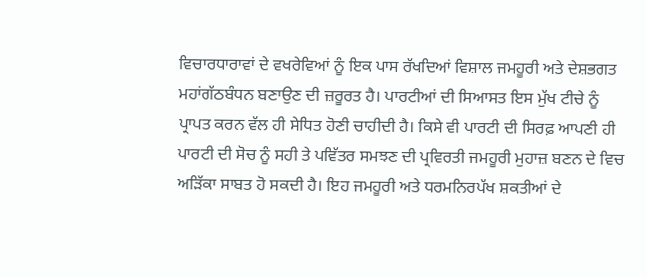ਵਿਚਾਰਧਾਰਾਵਾਂ ਦੇ ਵਖਰੇਵਿਆਂ ਨੂੰ ਇਕ ਪਾਸ ਰੱਖਦਿਆਂ ਵਿਸ਼ਾਲ ਜਮਹੂਰੀ ਅਤੇ ਦੇਸ਼ਭਗਤ ਮਹਾਂਗੱਠਬੰਧਨ ਬਣਾਉਣ ਦੀ ਜ਼ਰੂਰਤ ਹੈ। ਪਾਰਟੀਆਂ ਦੀ ਸਿਆਸਤ ਇਸ ਮੁੱਖ ਟੀਚੇ ਨੂੰ ਪ੍ਰਾਪਤ ਕਰਨ ਵੱਲ ਹੀ ਸੇਧਿਤ ਹੋਣੀ ਚਾਹੀਦੀ ਹੈ। ਕਿਸੇ ਵੀ ਪਾਰਟੀ ਦੀ ਸਿਰਫ਼ ਆਪਣੀ ਹੀ ਪਾਰਟੀ ਦੀ ਸੋਚ ਨੂੰ ਸਹੀ ਤੇ ਪਵਿੱਤਰ ਸਮਝਣ ਦੀ ਪ੍ਰਵਿਰਤੀ ਜਮਹੂਰੀ ਮੁਹਾਜ਼ ਬਣਨ ਦੇ ਵਿਚ ਅੜਿੱਕਾ ਸਾਬਤ ਹੋ ਸਕਦੀ ਹੈ। ਇਹ ਜਮਹੂਰੀ ਅਤੇ ਧਰਮਨਿਰਪੱਖ ਸ਼ਕਤੀਆਂ ਦੇ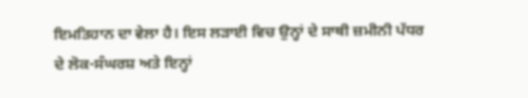ਇਮਤਿਹਾਨ ਦਾ ਵੇਲਾ ਹੈ। ਇਸ ਲੜਾਈ ਵਿਚ ਉਨ੍ਹਾਂ ਦੇ ਸਾਥੀ ਜ਼ਮੀਨੀ ਪੱਧਰ ਦੇ ਲੋਕ-ਸੰਘਰਸ਼ ਅਤੇ ਇਨ੍ਹਾਂ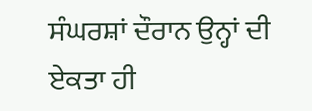ਸੰਘਰਸ਼ਾਂ ਦੌਰਾਨ ਉਨ੍ਹਾਂ ਦੀ ਏਕਤਾ ਹੀ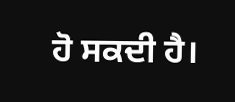ਹੋ ਸਕਦੀ ਹੈ।